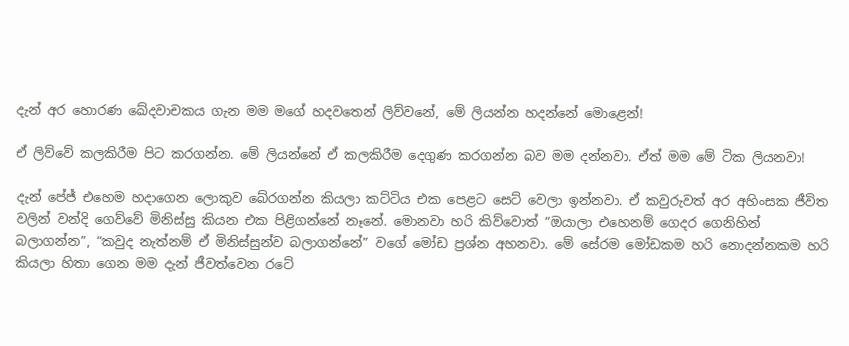දැන් අර හොරණ ඛේදවාචකය ගැන මම මගේ හදවතෙන් ලිව්වනේ, මේ ලියන්න හදන්නේ මොළෙන්!

ඒ ලිව්වේ කලකිරීම පිට කරගන්න. මේ ලියන්නේ ඒ කලකිරීම දෙගුණ කරගන්න බව මම දන්නවා. ඒත් මම මේ ටික ලියනවා!

දැන් පේජ් එහෙම හදාගෙන ලොකුව බේරගන්න කියලා කට්ටිය එක පෙළට සෙට් වෙලා ඉන්නවා. ඒ කවුරුවත් අර අහිංසක ජීවිත වලින් වන්දි ගෙව්වේ මිනිස්සු කියන එක පිළිගන්නේ නෑනේ. මොනවා හරි කිව්වොත් “ඔයාලා එහෙනම් ගෙදර ගෙනිහින් බලාගන්න”, “කවුද නැත්නම් ඒ මිනිස්සුන්ව බලාගන්නේ” වගේ මෝඩ ප්‍රශ්න අහනවා. මේ සේරම මෝඩකම හරි නොදන්නකම හරි කියලා හිතා ගෙන මම දැන් ජීවත්වෙන රටේ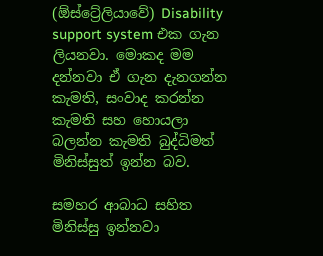(ඕස්ට්‍රේලියාවේ) Disability support system එක ගැන ලියනවා. මොකද මම දන්නවා ඒ ගැන දැනගන්න කැමති, සංවාද කරන්න කැමති සහ හොයලා බලන්න කැමති බුද්ධිමත් මිනිස්සුත් ඉන්න බව.

සමහර ආබාධ සහිත මිනිස්සු ඉන්නවා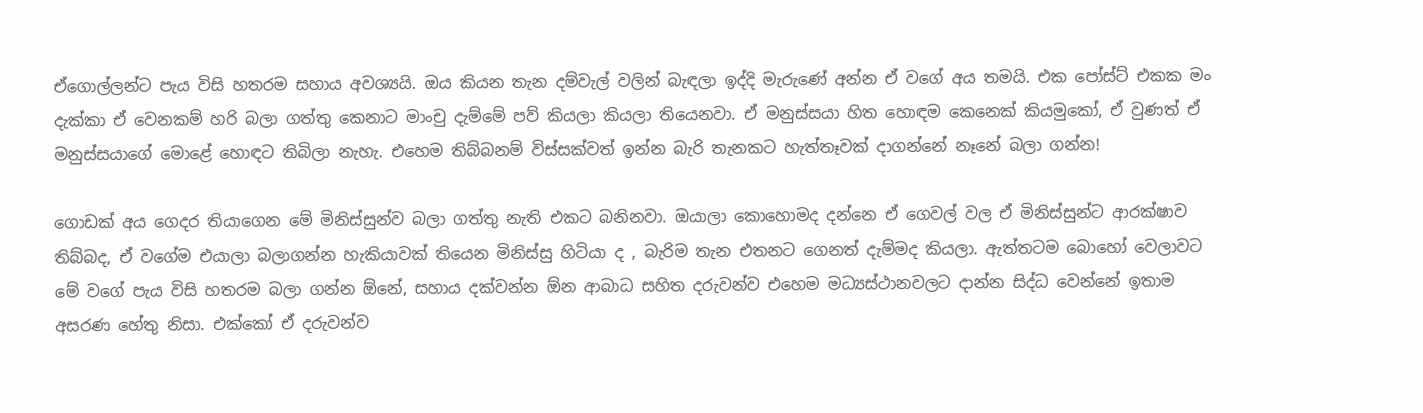ඒගොල්ලන්ට පැය විසි හතරම සහාය අවශ්‍යයි. ඔය කියන තැන දම්වැල් වලින් බැඳලා ඉද්දි මැරුණේ අන්න ඒ වගේ අය තමයි. එක පෝස්ට් එකක මං දැක්කා ඒ වෙනකම් හරි බලා ගත්තු කෙනාට මාංචු දැම්මේ පව් කියලා කියලා තියෙනවා. ඒ මනුස්සයා හිත හොඳම කෙනෙක් කියමුකෝ, ඒ වුණත් ඒ මනුස්සයාගේ මොළේ හොඳට තිබිලා නැහැ. එහෙම තිබ්බනම් විස්සක්වත් ඉන්න බැරි තැනකට හැත්තෑවක් දාගන්නේ නෑනේ බලා ගන්න!

ගොඩක් අය ගෙදර තියාගෙන මේ මිනිස්සුන්ව බලා ගත්තු නැති එකට බනිනවා. ඔයාලා කොහොමද දන්නෙ ඒ ගෙවල් වල ඒ මිනිස්සුන්ට ආරක්ෂාව තිබ්බද, ඒ වගේම එයාලා බලාගන්න හැකියාවක් තියෙන මිනිස්සු හිටියා ද , බැරිම තැන එතනට ගෙනත් දැම්මද කියලා. ඇත්තටම බොහෝ වෙලාවට මේ වගේ පැය විසි හතරම බලා ගන්න ඕනේ, සහාය දක්වන්න ඕන ආබාධ සහිත දරුවන්ව එහෙම මධ්‍යස්ථානවලට දාන්න සිද්ධ වෙන්නේ ඉතාම අසරණ හේතු නිසා. එක්කෝ ඒ දරුවන්ව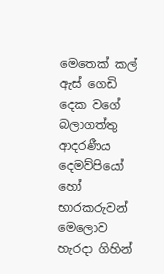මෙතෙක් කල් ඇස් ගෙඩි දෙක වගේ බලාගත්තු ආදරණීය දෙමව්පියෝ හෝ භාරකරුවන් මෙලොව හැරදා ගිහින්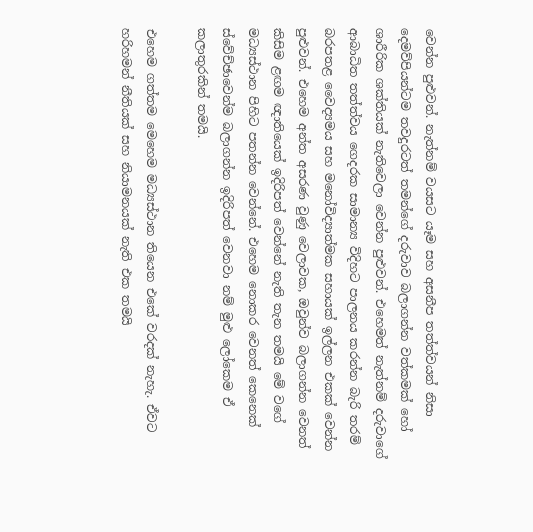වෙන්න පුළුවන්. නැත්නම් වයසට යෑම සහ අසනීප තත්ත්වයන් නිසා දෙමව්පියන්ටම තවදුරටත් තමන්ගේ දරුවාව බලාගන්න වත්කමක් හෝ ශාරීරික ශක්තියක් නැතිවෙලා වෙන්න පුළුවන්. එහෙමත් නැත්නම් දරුවාගේ ආබාධිත තත්ත්වය ගෙදරක සාමාන්‍ය විදිහට පාලනය කරන්න බැරි තරම් බරපතළ වෛද්‍යමය සහ මනෝවිද්‍යාත්මක සහායක් ඉල්ලන එකක් වෙන්න පුළුවන්. එහෙම අන්ත අසරණ වුණු වෙලාවක, ඔවුන්ව බලාගන්න වෙනත් කිසිම ළඟම ඥාතියෙක් ඉදිරිපත් වෙන්නේ නැති තැන තමයි මේ වගේ මධ්‍යස්ථාන පිහිට පතන්න වෙන්නේ. එහෙම නොකර වෙනත් කෙනෙක් ස්වේච්ඡාවෙන්ම බලාගන්න ඉදිරිපත් වෙනවා නම් මුළු ලෝකෙම ඒ කලාතුරකින් තමයි.

එහෙම ගත්තම මෙහෙම මධ්‍යස්ථාන තියෙන එකේ වරදක් නැහැ. ඒවට හරිහමන් නීතියක් සහ නියාමනයක් නැති එක තමයි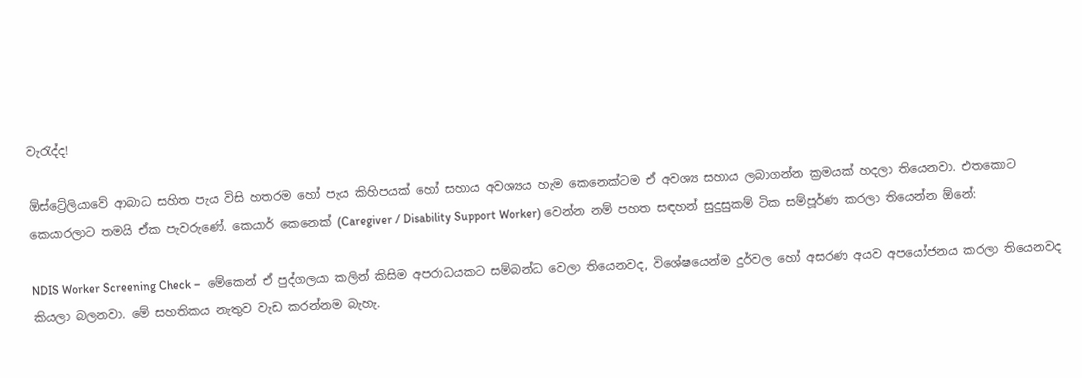වැරැද්ද!

ඕස්ට්‍රේලියාවේ ආබාධ සහිත පැය විසි හතරම හෝ පැය කිහිපයක් හෝ සහාය අවශ්‍යය හැම කෙනෙක්ටම ඒ අවශ්‍ය සහාය ලබාගන්න ක්‍රමයක් හදලා තියෙනවා. එතකොට කෙයාරලාට තමයි ඒක පැවරුණේ. කෙයාර් කෙනෙක් (Caregiver / Disability Support Worker) වෙන්න නම් පහත සඳහන් සුදුසුකම් ටික සම්පූර්ණ කරලා තියෙන්න ඕනේ:

NDIS Worker Screening Check –  මේකෙන් ඒ පුද්ගලයා කලින් කිසිම අපරාධයකට සම්බන්ධ වෙලා තියෙනවද, විශේෂයෙන්ම දුර්වල හෝ අසරණ අයව අපයෝජනය කරලා තියෙනවද කියලා බලනවා. මේ සහතිකය නැතුව වැඩ කරන්නම බැහැ.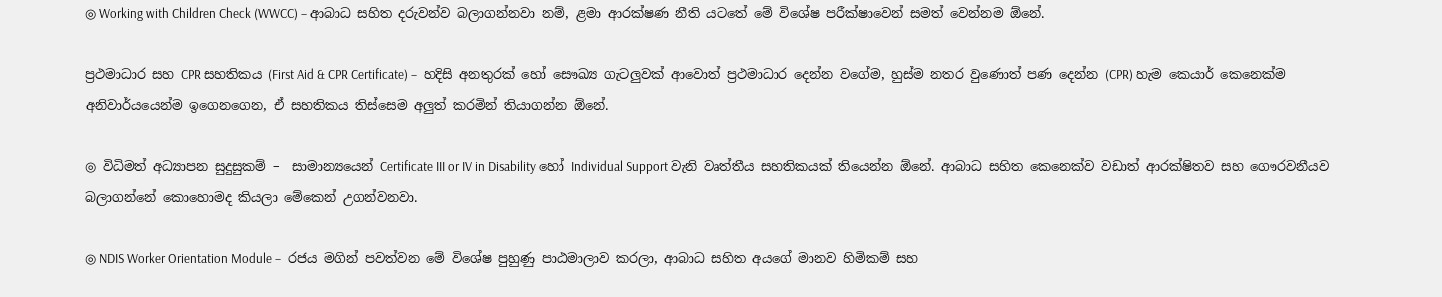◎ Working with Children Check (WWCC) – ආබාධ සහිත දරුවන්ව බලාගන්නවා නම්, ළමා ආරක්ෂණ නීති යටතේ මේ විශේෂ පරීක්ෂාවෙන් සමත් වෙන්නම ඕනේ.

ප්‍රථමාධාර සහ CPR සහතිකය (First Aid & CPR Certificate) –  හදිසි අනතුරක් හෝ සෞඛ්‍ය ගැටලුවක් ආවොත් ප්‍රථමාධාර දෙන්න වගේම, හුස්ම නතර වුණොත් පණ දෙන්න (CPR) හැම කෙයාර් කෙනෙක්ම අනිවාර්යයෙන්ම ඉගෙනගෙන, ඒ සහතිකය තිස්සෙම අලුත් කරමින් තියාගන්න ඕනේ.

◎ විධිමත් අධ්‍යාපන සුදුසුකම් –  සාමාන්‍යයෙන් Certificate III or IV in Disability හෝ Individual Support වැනි වෘත්තීය සහතිකයක් තියෙන්න ඕනේ. ආබාධ සහිත කෙනෙක්ව වඩාත් ආරක්ෂිතව සහ ගෞරවනීයව බලාගන්නේ කොහොමද කියලා මේකෙන් උගන්වනවා.

◎ NDIS Worker Orientation Module –  රජය මගින් පවත්වන මේ විශේෂ පුහුණු පාඨමාලාව කරලා, ආබාධ සහිත අයගේ මානව හිමිකම් සහ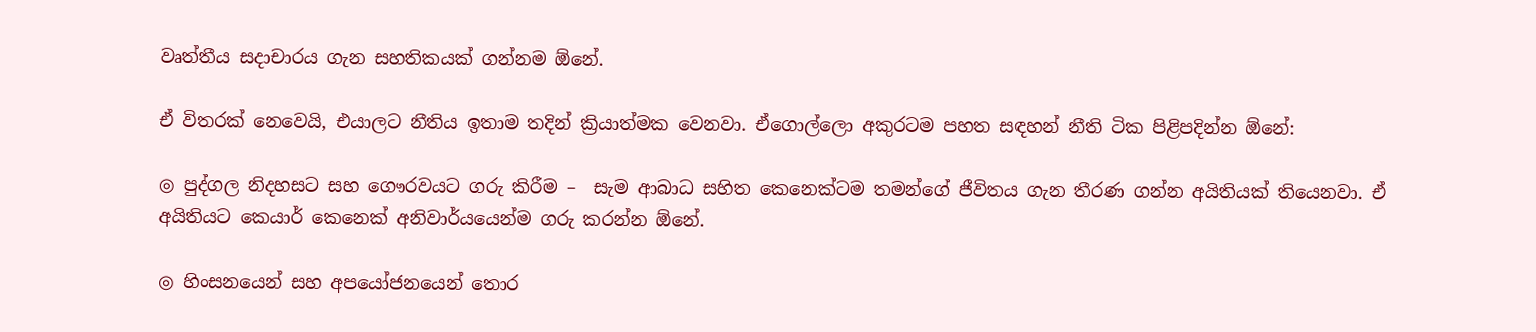වෘත්තීය සදාචාරය ගැන සහතිකයක් ගන්නම ඕනේ.

ඒ විතරක් නෙවෙයි, එයාලට නීතිය ඉතාම තදින් ක්‍රියාත්මක වෙනවා. ඒගොල්ලො අකුරටම පහත සඳහන් නීති ටික පිළිපදින්න ඕනේ:

◎ පුද්ගල නිදහසට සහ ගෞරවයට ගරු කිරීම –  සැම ආබාධ සහිත කෙනෙක්ටම තමන්ගේ ජීවිතය ගැන තීරණ ගන්න අයිතියක් තියෙනවා. ඒ අයිතියට කෙයාර් කෙනෙක් අනිවාර්යයෙන්ම ගරු කරන්න ඕනේ.

◎ හිංසනයෙන් සහ අපයෝජනයෙන් තොර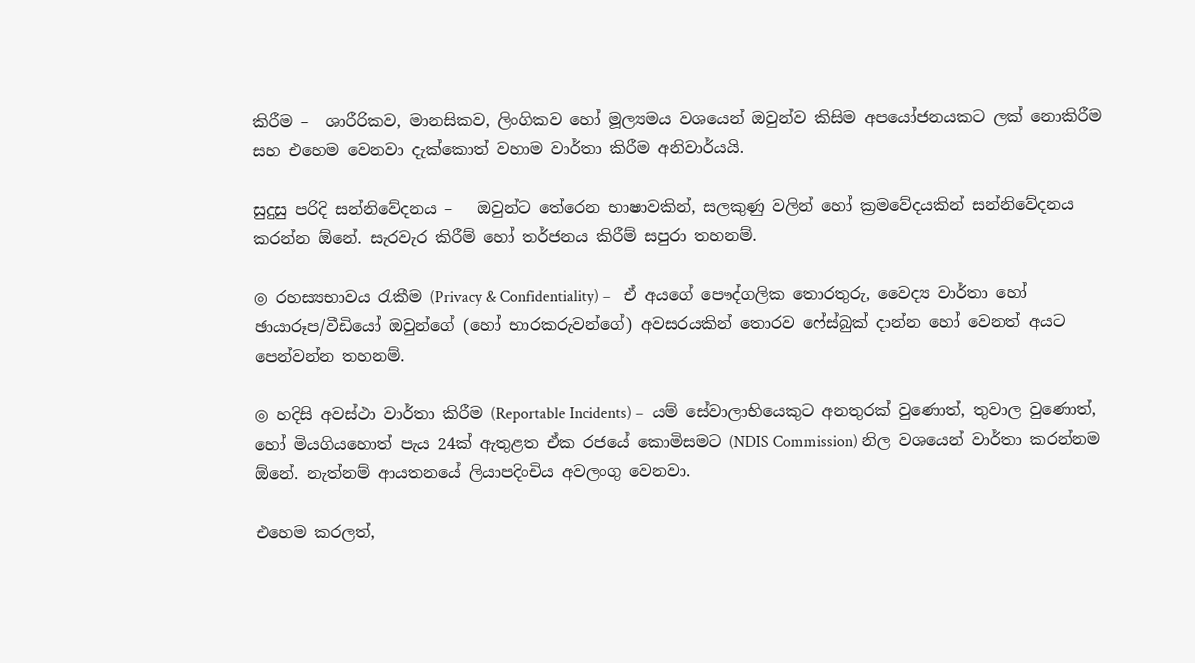කිරීම –  ශාරීරිකව, මානසිකව, ලිංගිකව හෝ මූල්‍යමය වශයෙන් ඔවුන්ව කිසිම අපයෝජනයකට ලක් නොකිරීම සහ එහෙම වෙනවා දැක්කොත් වහාම වාර්තා කිරීම අනිවාර්යයි.

සුදුසු පරිදි සන්නිවේදනය –   ඔවුන්ට තේරෙන භාෂාවකින්, සලකුණු වලින් හෝ ක්‍රමවේදයකින් සන්නිවේදනය කරන්න ඕනේ. සැරවැර කිරීම් හෝ තර්ජනය කිරීම් සපුරා තහනම්.

◎ රහස්‍යභාවය රැකීම (Privacy & Confidentiality) –   ඒ අයගේ පෞද්ගලික තොරතුරු, වෛද්‍ය වාර්තා හෝ ඡායාරූප/වීඩියෝ ඔවුන්ගේ (හෝ භාරකරුවන්ගේ) අවසරයකින් තොරව ෆේස්බුක් දාන්න හෝ වෙනත් අයට පෙන්වන්න තහනම්.

◎ හදිසි අවස්ථා වාර්තා කිරීම (Reportable Incidents) –  යම් සේවාලාභියෙකුට අනතුරක් වුණොත්, තුවාල වුණොත්, හෝ මියගියහොත් පැය 24ක් ඇතුළත ඒක රජයේ කොමිසමට (NDIS Commission) නිල වශයෙන් වාර්තා කරන්නම ඕනේ. නැත්නම් ආයතනයේ ලියාපදිංචිය අවලංගු වෙනවා.

එහෙම කරලත්,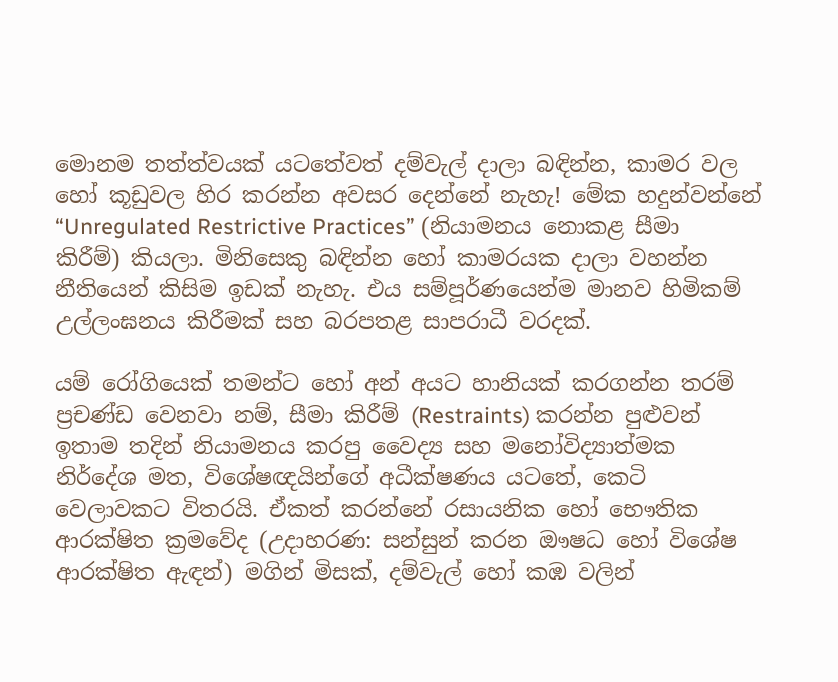මොනම තත්ත්වයක් යටතේවත් දම්වැල් දාලා බඳින්න, කාමර වල හෝ කූඩුවල හිර කරන්න අවසර දෙන්නේ නැහැ! මේක හදුන්වන්නේ “Unregulated Restrictive Practices” (නියාමනය නොකළ සීමා කිරීම්) කියලා. මිනිසෙකු බඳින්න හෝ කාමරයක දාලා වහන්න නීතියෙන් කිසිම ඉඩක් නැහැ. එය සම්පූර්ණයෙන්ම මානව හිමිකම් උල්ලංඝනය කිරීමක් සහ බරපතළ සාපරාධී වරදක්.

යම් රෝගියෙක් තමන්ට හෝ අන් අයට හානියක් කරගන්න තරම් ප්‍රචණ්ඩ වෙනවා නම්, සීමා කිරීම් (Restraints) කරන්න පුළුවන් ඉතාම තදින් නියාමනය කරපු වෛද්‍ය සහ මනෝවිද්‍යාත්මක නිර්දේශ මත, විශේෂඥයින්ගේ අධීක්ෂණය යටතේ, කෙටි වෙලාවකට විතරයි. ඒකත් කරන්නේ රසායනික හෝ භෞතික ආරක්ෂිත ක්‍රමවේද (උදාහරණ: සන්සුන් කරන ඖෂධ හෝ විශේෂ ආරක්ෂිත ඇඳන්) මගින් මිසක්, දම්වැල් හෝ කඹ වලින්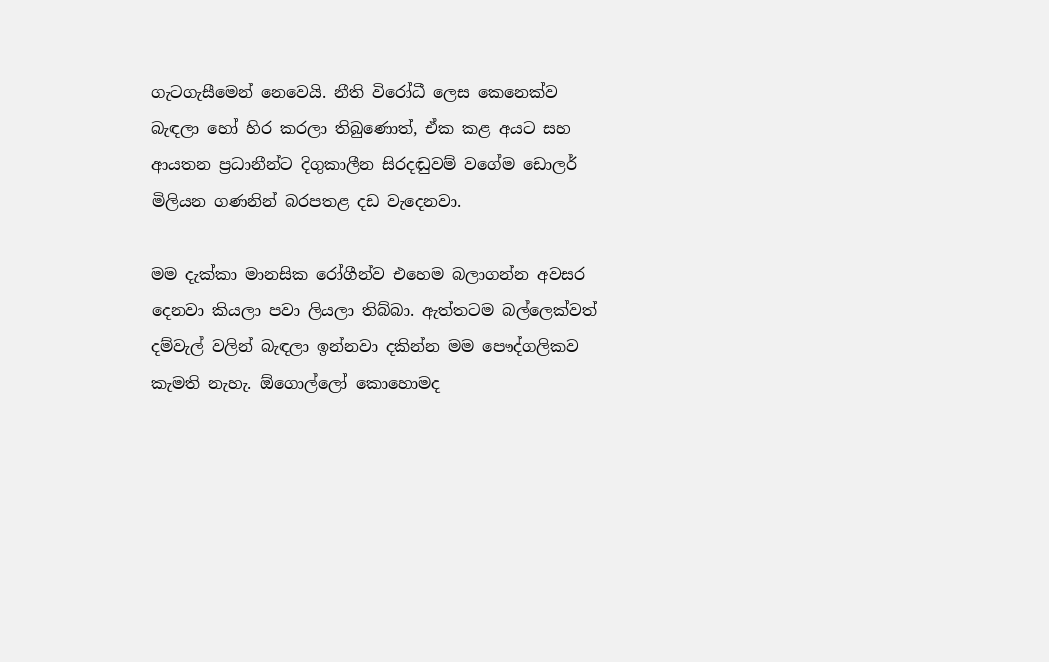ගැටගැසීමෙන් නෙවෙයි. නීති විරෝධී ලෙස කෙනෙක්ව බැඳලා හෝ හිර කරලා තිබුණොත්, ඒක කළ අයට සහ ආයතන ප්‍රධානීන්ට දිගුකාලීන සිරදඬුවම් වගේම ඩොලර් මිලියන ගණනින් බරපතළ දඩ වැදෙනවා.

මම දැක්කා මානසික රෝගීන්ව එහෙම බලාගන්න අවසර දෙනවා කියලා පවා ලියලා තිබ්බා. ඇත්තටම බල්ලෙක්වත් දම්වැල් වලින් බැඳලා ඉන්නවා දකින්න මම පෞද්ගලිකව කැමති නැහැ. ඕගොල්ලෝ කොහොමද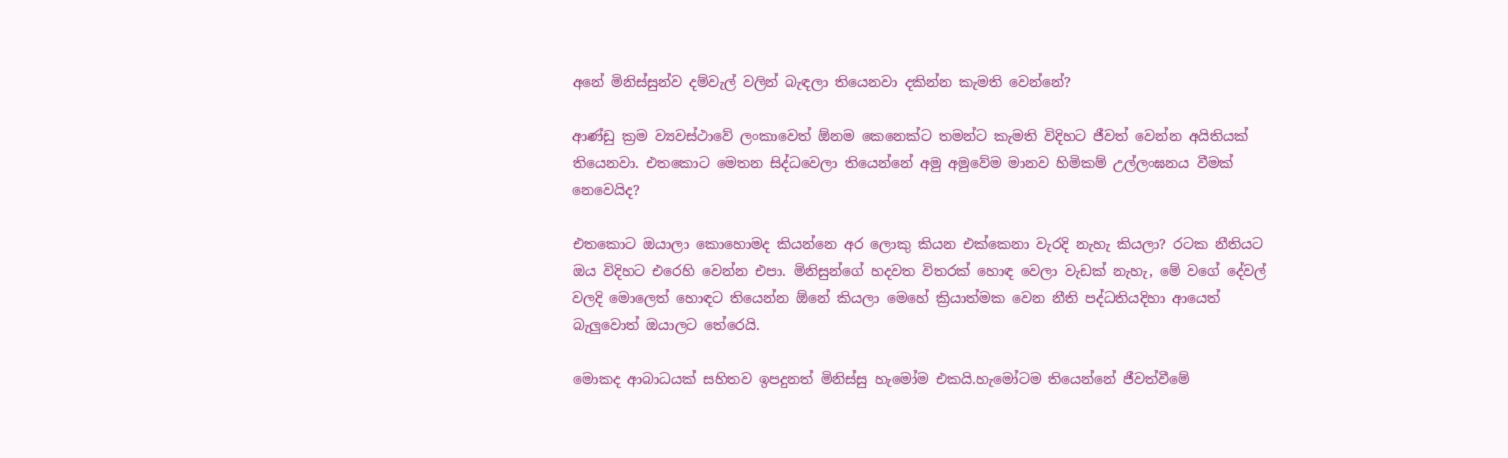අනේ මිනිස්සුන්ව දම්වැල් වලින් බැඳලා තියෙනවා දකින්න කැමති වෙන්නේ?

ආණ්ඩු ක්‍රම ව්‍යවස්ථාවේ ලංකාවෙත් ඕනම කෙනෙක්ට තමන්ට කැමති විදිහට ජීවත් වෙන්න අයිතියක් තියෙනවා. එතකොට මෙතන සිද්ධවෙලා තියෙන්නේ අමු අමුවේම මානව හිමිකම් උල්ලංඝනය වීමක් නෙවෙයිද?

එතකොට ඔයාලා කොහොමද කියන්නෙ අර ලොකු කියන එක්කෙනා වැරදි නැහැ කියලා? රටක නීතියට ඔය විදිහට එරෙහි වෙන්න එපා. මිනිසුන්ගේ හදවත විතරක් හොඳ වෙලා වැඩක් නැහැ, මේ වගේ දේවල් වලදි මොලෙත් හොඳට තියෙන්න ඕනේ කියලා මෙහේ ක්‍රියාත්මක වෙන නීති පද්ධතියදිහා ආයෙත් බැලුවොත් ඔයාලට තේරෙයි.

මොකද ආබාධයක් සහිතව ඉපදුනත් මිනිස්සු හැමෝම එකයි.හැමෝටම තියෙන්නේ ජීවත්වීමේ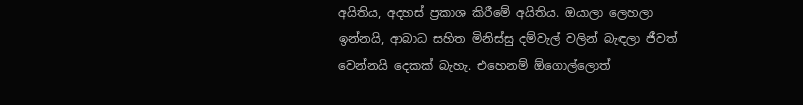අයිතිය, අදහස් ප්‍රකාශ කිරීමේ අයිතිය. ඔයාලා ලෙහලා ඉන්නයි, ආබාධ සහිත මිනිස්සු දම්වැල් වලින් බැඳලා ජීවත් වෙන්නයි දෙකක් බැහැ. එහෙනම් ඕගොල්ලොත්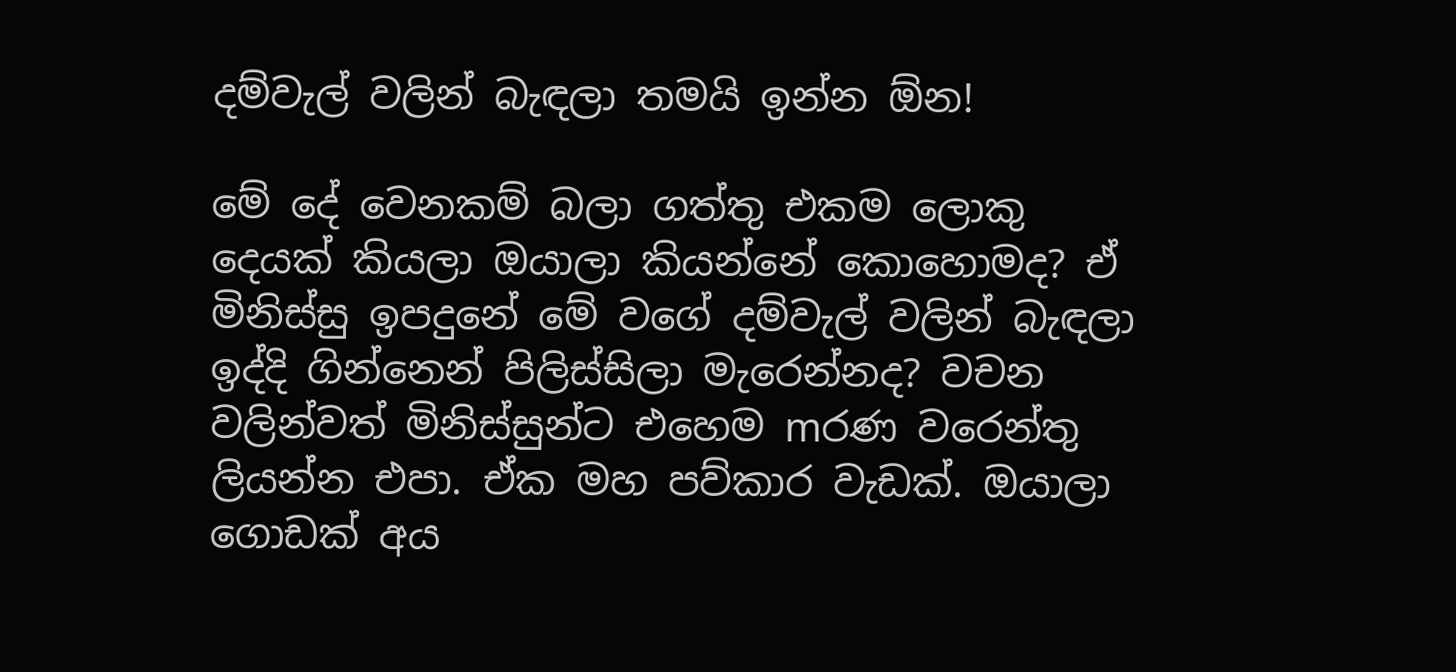දම්වැල් වලින් බැඳලා තමයි ඉන්න ඕන!

මේ දේ වෙනකම් බලා ගත්තු එකම ලොකු දෙයක් කියලා ඔයාලා කියන්නේ කොහොමද? ඒ මිනිස්සු ඉපදුනේ මේ වගේ දම්වැල් වලින් බැඳලා ඉද්දි ගින්නෙන් පිලිස්සිලා මැරෙන්නද? වචන වලින්වත් මිනිස්සුන්ට එහෙම mරණ වරෙන්තු ලියන්න එපා. ඒක මහ පව්කාර වැඩක්. ඔයාලා ගොඩක් අය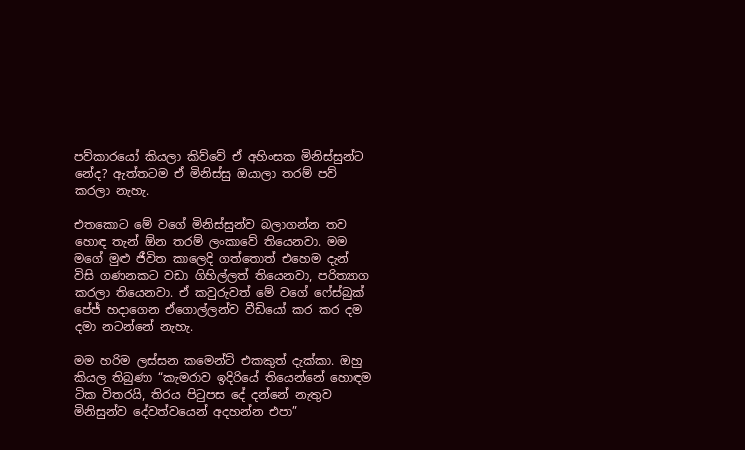පව්කාරයෝ කියලා කිව්වේ ඒ අහිංසක මිනිස්සුන්ට නේද? ඇත්තටම ඒ මිනිස්සු ඔයාලා තරම් පව් කරලා නැහැ.

එතකොට මේ වගේ මිනිස්සුන්ව බලාගන්න තව හොඳ තැන් ඕන තරම් ලංකාවේ තියෙනවා. මම මගේ මුළු ජීවිත කාලෙදි ගත්තොත් එහෙම දැන් විසි ගණනකට වඩා ගිහිල්ලත් තියෙනවා, පරිත්‍යාග කරලා තියෙනවා. ඒ කවුරුවත් මේ වගේ ෆේස්බුක් පේජ් හදාගෙන ඒගොල්ලන්ව වීඩියෝ කර කර දම දමා නටන්නේ නැහැ.

මම හරිම ලස්සන කමෙන්ට් එකකුත් දැක්කා. ඔහු කියල තිබුණා “කැමරාව ඉදිරියේ තියෙන්නේ හොඳම ටික විතරයි, තිරය පිටුපස දේ දන්නේ නැතුව මිනිසුන්ව දේවත්වයෙන් අදහන්න එපා”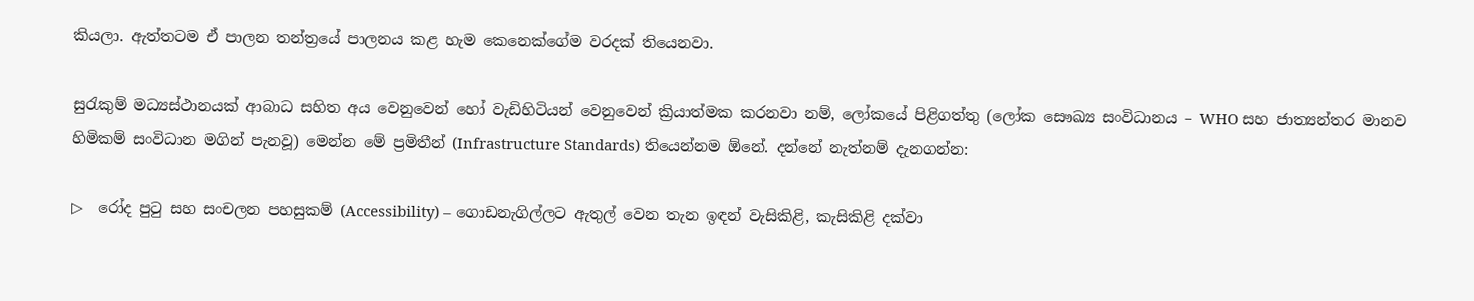කියලා. ඇත්තටම ඒ පාලන තන්ත්‍රයේ පාලනය කළ හැම කෙනෙක්ගේම වරදක් තියෙනවා.

සුරැකුම් මධ්‍යස්ථානයක් ආබාධ සහිත අය වෙනුවෙන් හෝ වැඩිහිටියන් වෙනුවෙන් ක්‍රියාත්මක කරනවා නම්, ලෝකයේ පිළිගත්තු (ලෝක සෞඛ්‍ය සංවිධානය – WHO සහ ජාත්‍යන්තර මානව හිමිකම් සංවිධාන මගින් පැනවූ) මෙන්න මේ ප්‍රමිතීන් (Infrastructure Standards) තියෙන්නම ඕනේ. දන්නේ නැත්නම් දැනගන්න:

▷  රෝද පුටු සහ සංචලන පහසුකම් (Accessibility) – ගොඩනැගිල්ලට ඇතුල් වෙන තැන ඉඳන් වැසිකිළි, කැසිකිළි දක්වා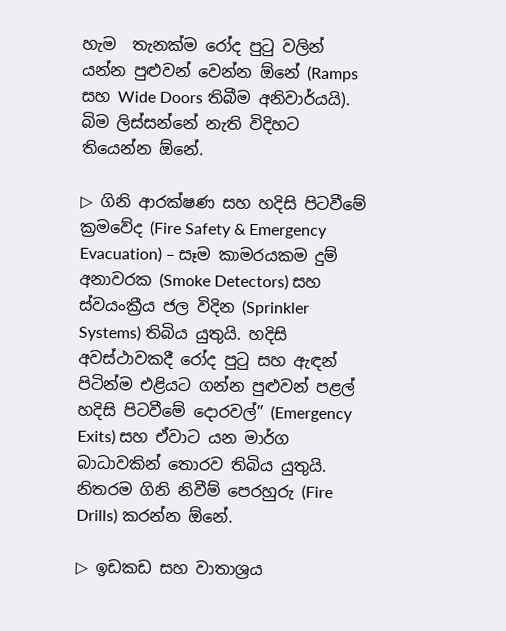හැම  තැනක්ම රෝද පුටු වලින් යන්න පුළුවන් වෙන්න ඕනේ (Ramps සහ Wide Doors තිබීම අනිවාර්යයි). බිම ලිස්සන්නේ නැති විදිහට තියෙන්න ඕනේ.

▷ ගිනි ආරක්ෂණ සහ හදිසි පිටවීමේ ක්‍රමවේද (Fire Safety & Emergency Evacuation) – සෑම කාමරයකම දුම් අනාවරක (Smoke Detectors) සහ ස්වයංක්‍රීය ජල විදින (Sprinkler Systems) තිබිය යුතුයි. හදිසි අවස්ථාවකදී රෝද පුටු සහ ඇඳන් පිටින්ම එළියට ගන්න පුළුවන් පළල් හදිසි පිටවීමේ දොරවල්” (Emergency Exits) සහ ඒවාට යන මාර්ග බාධාවකින් තොරව තිබිය යුතුයි. නිතරම ගිනි නිවීම් පෙරහුරු (Fire Drills) කරන්න ඕනේ.

▷ ඉඩකඩ සහ වාතාශ්‍රය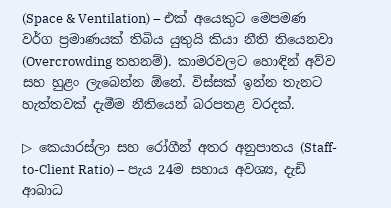(Space & Ventilation) – එක් අයෙකුට මෙපමණ වර්ග ප්‍රමාණයක් තිබිය යුතුයි කියා නීති තියෙනවා (Overcrowding තහනම්). කාමරවලට හොඳින් අව්ව සහ හුළං ලැබෙන්න ඕනේ. විස්සක් ඉන්න තැනට හැත්තවක් දැමීම නීතියෙන් බරපතළ වරදක්.

▷ කෙයාරස්ලා සහ රෝගීන් අතර අනුපාතය (Staff-to-Client Ratio) – පැය 24ම සහාය අවශ්‍ය, දැඩි ආබාධ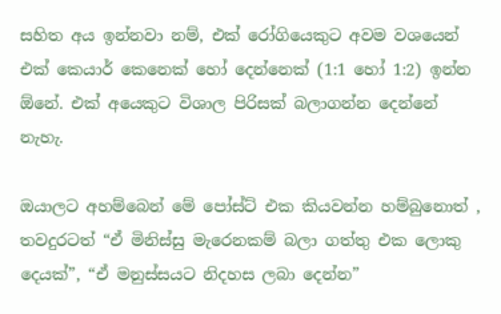සහිත අය ඉන්නවා නම්, එක් රෝගියෙකුට අවම වශයෙන් එක් කෙයාර් කෙනෙක් හෝ දෙන්නෙක් (1:1 හෝ 1:2) ඉන්න ඕනේ. එක් අයෙකුට විශාල පිරිසක් බලාගන්න දෙන්නේ නැහැ.

ඔයාලට අහම්බෙන් මේ පෝස්ට් එක කියවන්න හම්බුනොත් , තවදුරටත් “ඒ මිනිස්සු මැරෙනකම් බලා ගත්තු එක ලොකු දෙයක්”, “ඒ මනුස්සයට නිදහස ලබා දෙන්න”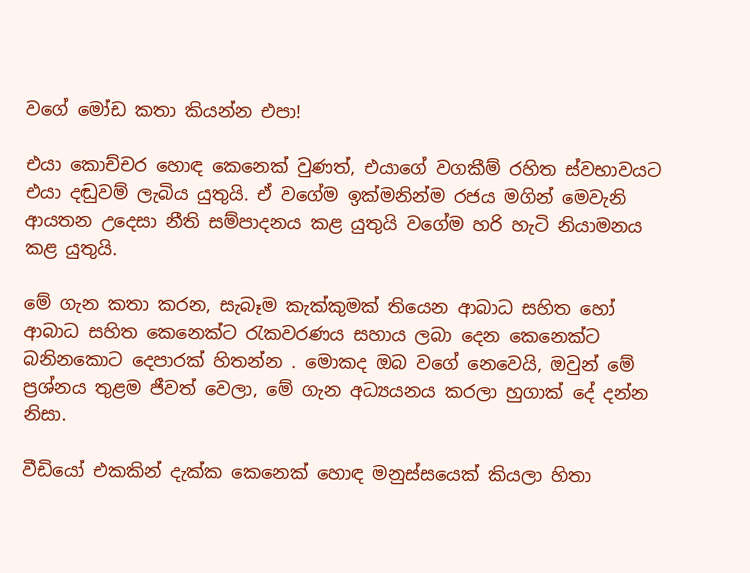වගේ මෝඩ කතා කියන්න එපා!

එයා කොච්චර හොඳ කෙනෙක් වුණත්, එයාගේ වගකීම් රහිත ස්වභාවයට එයා දඬුවම් ලැබිය යුතුයි. ඒ වගේම ඉක්මනින්ම රජය මගින් මෙවැනි ආයතන උදෙසා නීති සම්පාදනය කළ යුතුයි වගේම හරි හැටි නියාමනය කළ යුතුයි.

මේ ගැන කතා කරන, සැබෑම කැක්කුමක් තියෙන ආබාධ සහිත හෝ ආබාධ සහිත කෙනෙක්ට රැකවරණය සහාය ලබා දෙන කෙනෙක්ට බනිනකොට දෙපාරක් හිතන්න . මොකද ඔබ වගේ නෙවෙයි, ඔවුන් මේ ප්‍රශ්නය තුළම ජීවත් වෙලා, මේ ගැන අධ්‍යයනය කරලා හුගාක් දේ දන්න නිසා.

වීඩියෝ එකකින් දැක්ක කෙනෙක් හොඳ මනුස්සයෙක් කියලා හිතා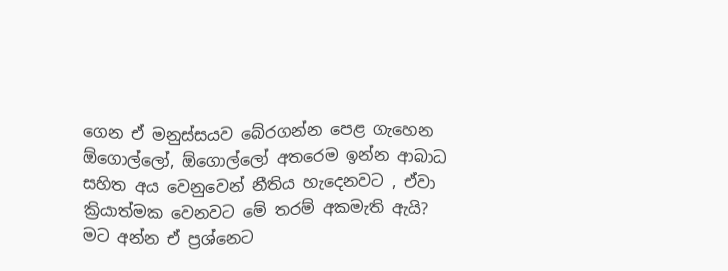ගෙන ඒ මනුස්සයව බේරගන්න පෙළ ගැහෙන ඕගොල්ලෝ, ඕගොල්ලෝ අතරෙම ඉන්න ආබාධ සහිත අය වෙනුවෙන් නීතිය හැදෙනවට , ඒවා ක්‍රියාත්මක වෙනවට මේ තරම් අකමැති ඇයි? මට අන්න ඒ ප්‍රශ්නෙට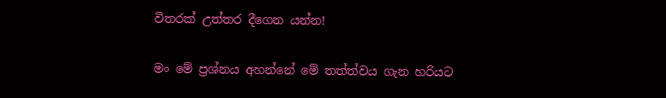විතරක් උත්තර දීගෙන යන්න!

මං මේ ප්‍රශ්නය අහන්නේ මේ තත්ත්වය ගැන හරියට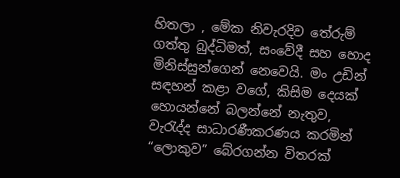හිතලා , මේක නිවැරදිව තේරුම් ගත්තු බුද්ධිමත්, සංවේදී සහ හොද මිනිස්සුන්ගෙන් නෙවෙයි. මං උඩින් සඳහන් කළා වගේ, කිසිම දෙයක් හොයන්නේ බලන්නේ නැතුව, වැරැද්ද සාධාරණීකරණය කරමින් “ලොකුව” බේරගන්න විතරක්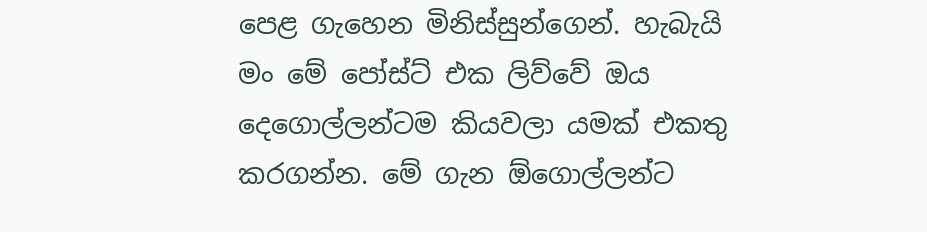පෙළ ගැහෙන මිනිස්සුන්ගෙන්. හැබැයි මං මේ පෝස්ට් එක ලිව්වේ ඔය දෙගොල්ලන්ටම කියවලා යමක් එකතු කරගන්න. මේ ගැන ඕගොල්ලන්ට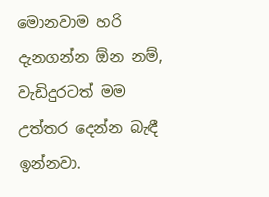මොනවාම හරි දැනගන්න ඕන නම්, වැඩිදුරටත් මම උත්තර දෙන්න බැඳී ඉන්නවා.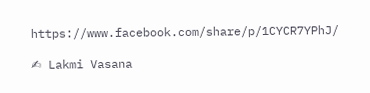https://www.facebook.com/share/p/1CYCR7YPhJ/

✍ Lakmi Vasana